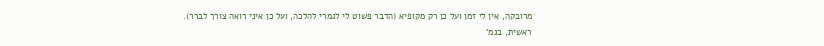מרובקה, אין לי זמן ועל כן רק מקופיא (הדבר פשוט לי לגמרי להלכה, ועל כן איני רואה צורך לברר).
ראשית, בגמ'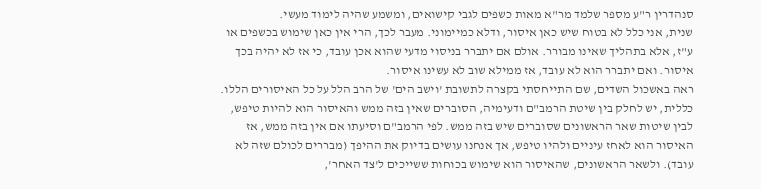סנהדרין ר"ע מספר שלמד מר"א מאות כשפים לגבי קישואים, ומשמע שהיה לימוד מעשי.
שנית, אני כלל לא בטוח שיש כאן איסור, ודלא כמיימוני. מעבר לכך, הרי אין כאן שימוש בכשפים או ע"ז, אלא בתהליך שאינו מבורר. אולם אם יתברר בניסוי מדעי שהוא אכן עובד, כי אז לא יהיה בכך איסור. ואם יתברר הוא לא עובד, אז ממילא שוב לא עשינו איסור.
ראה באשכול השדים, שם התייחסתי בקצרה לתשובת 'וישב הים' של הרב הלל על כל האיסורים הללו.
כללית, יש לחלק בין שיטת הרמב"ם ודעימיה, הסוברים שאין בזה ממש והאיסור הוא להיות טיפש, לבין שיטות שאר הראשונים שסוברים שיש בזה ממש. לפי הרמב"ם וסיעתו אם אין בזה ממש, אז האיסור הוא לאחז עיניים ולהיו טיפש, אך אנחנו עושים בדיוק את ההיפך (מבררים לכולם שזה לא עובד). ולשאר הראשונים, שהאיסור הוא שימוש בכוחות ששייכים ל'צד האחר',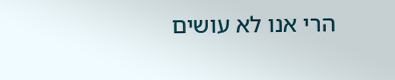הרי אנו לא עושים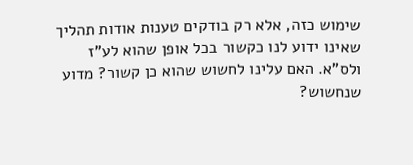שימוש כזה, אלא רק בודקים טענות אודות תהליך שאינו ידוע לנו כקשור בכל אופן שהוא לע"ז ולס"א. האם עלינו לחשוש שהוא כן קשור? מדוע שנחשוש?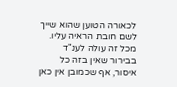לכאורה הטוען שהוא שייך לשם חובת הראיה עליו.
מכל זה עולה לענ"ד בבירור שאין בזה כל איסור, אף שכמובן אין כאן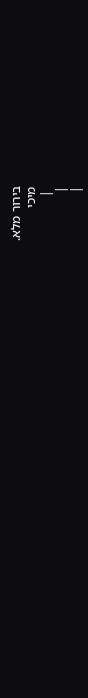בירור מלא.
מיכי
 |
|
|